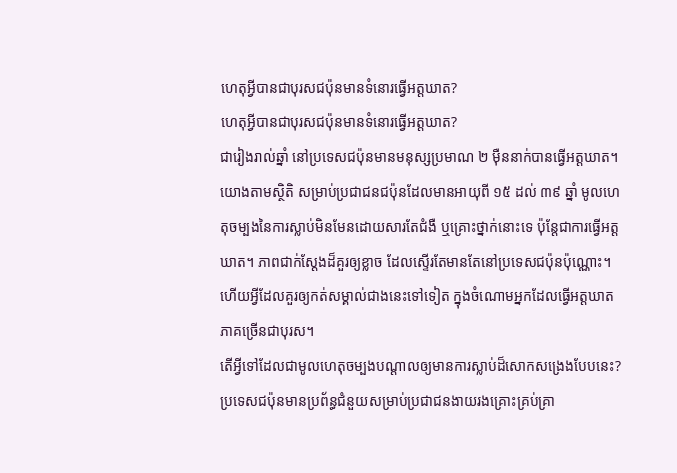ហេតុអ្វីបានជាបុរសជប៉ុនមានទំនោរធ្វើអត្តឃាត?
ហេតុអ្វីបានជាបុរសជប៉ុនមានទំនោរធ្វើអត្តឃាត?
ជារៀងរាល់ឆ្នាំ នៅប្រទេសជប៉ុនមានមនុស្សប្រមាណ ២ ម៉ឺននាក់បានធ្វើអត្តឃាត។
យោងតាមស្ថិតិ សម្រាប់ប្រជាជនជប៉ុនដែលមានអាយុពី ១៥ ដល់ ៣៩ ឆ្នាំ មូលហេតុចម្បងនៃការស្លាប់មិនមែនដោយសារតែជំងឺ ឬគ្រោះថ្នាក់នោះទេ ប៉ុន្តែជាការធ្វើអត្តឃាត។ ភាពជាក់ស្តែងដ៏គួរឲ្យខ្លាច ដែលស្ទើរតែមានតែនៅប្រទេសជប៉ុនប៉ុណ្ណោះ។
ហើយអ្វីដែលគួរឲ្យកត់សម្គាល់ជាងនេះទៅទៀត ក្នុងចំណោមអ្នកដែលធ្វើអត្តឃាត ភាគច្រើនជាបុរស។
តើអ្វីទៅដែលជាមូលហេតុចម្បងបណ្តាលឲ្យមានការស្លាប់ដ៏សោកសង្រេងបែបនេះ?
ប្រទេសជប៉ុនមានប្រព័ន្ធជំនួយសម្រាប់ប្រជាជនងាយរងគ្រោះគ្រប់គ្រា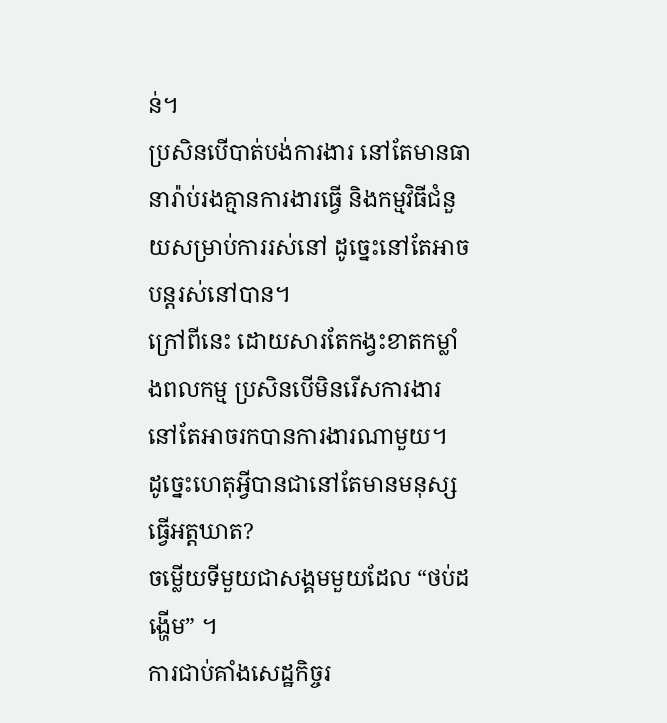ន់។
ប្រសិនបើបាត់បង់ការងារ នៅតែមានធានារ៉ាប់រងគ្មានការងារធ្វើ និងកម្មវិធីជំនួយសម្រាប់ការរស់នៅ ដូច្នេះនៅតែអាចបន្តរស់នៅបាន។
ក្រៅពីនេះ ដោយសារតែកង្វះខាតកម្លាំងពលកម្ម ប្រសិនបើមិនរើសការងារ នៅតែអាចរកបានការងារណាមួយ។
ដូច្នេះហេតុអ្វីបានជានៅតែមានមនុស្សធ្វើអត្តឃាត?
ចម្លើយទីមួយជាសង្គមមួយដែល “ថប់ដង្ហើម” ។
ការជាប់គាំងសេដ្ឋកិច្ចរ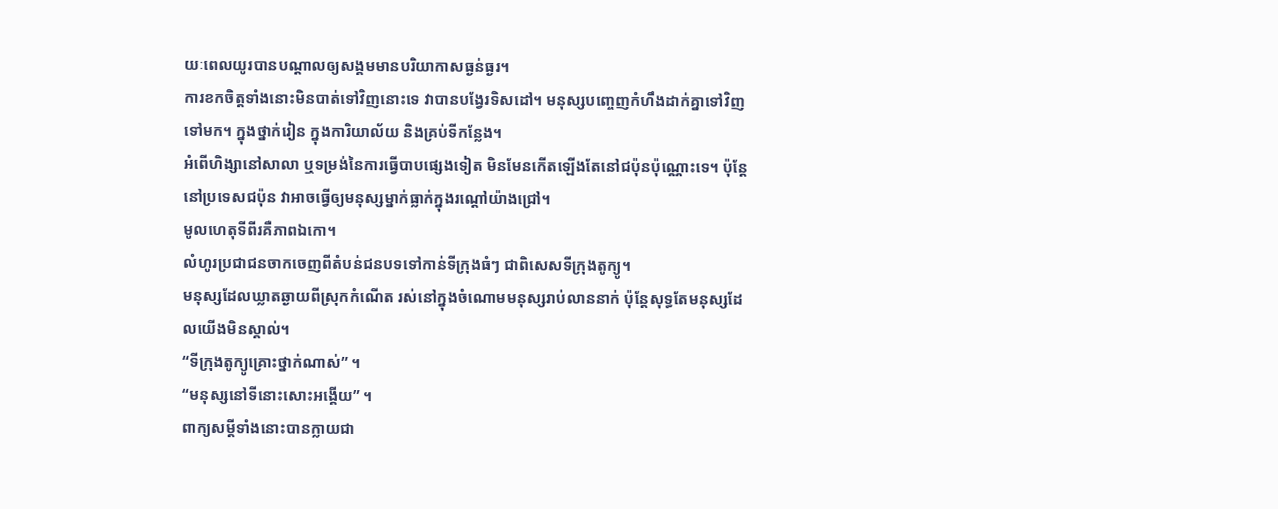យៈពេលយូរបានបណ្តាលឲ្យសង្គមមានបរិយាកាសធ្ងន់ធ្ងរ។
ការខកចិត្តទាំងនោះមិនបាត់ទៅវិញនោះទេ វាបានបង្វែរទិសដៅ។ មនុស្សបញ្ចេញកំហឹងដាក់គ្នាទៅវិញទៅមក។ ក្នុងថ្នាក់រៀន ក្នុងការិយាល័យ និងគ្រប់ទីកន្លែង។
អំពើហិង្សានៅសាលា ឬទម្រង់នៃការធ្វើបាបផ្សេងទៀត មិនមែនកើតឡើងតែនៅជប៉ុនប៉ុណ្ណោះទេ។ ប៉ុន្តែនៅប្រទេសជប៉ុន វាអាចធ្វើឲ្យមនុស្សម្នាក់ធ្លាក់ក្នុងរណ្តៅយ៉ាងជ្រៅ។
មូលហេតុទីពីរគឺភាពឯកោ។
លំហូរប្រជាជនចាកចេញពីតំបន់ជនបទទៅកាន់ទីក្រុងធំៗ ជាពិសេសទីក្រុងតូក្យូ។
មនុស្សដែលឃ្លាតឆ្ងាយពីស្រុកកំណើត រស់នៅក្នុងចំណោមមនុស្សរាប់លាននាក់ ប៉ុន្តែសុទ្ធតែមនុស្សដែលយើងមិនស្គាល់។
“ទីក្រុងតូក្យូគ្រោះថ្នាក់ណាស់” ។
“មនុស្សនៅទីនោះសោះអង្គើយ” ។
ពាក្យសម្ដីទាំងនោះបានក្លាយជា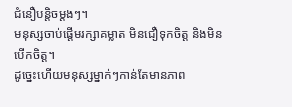ជំនឿបន្តិចម្តងៗ។
មនុស្សចាប់ផ្តើមរក្សាគម្លាត មិនជឿទុកចិត្ត និងមិនបើកចិត្ត។
ដូច្នេះហើយមនុស្សម្នាក់ៗកាន់តែមានភាព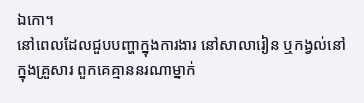ឯកោ។
នៅពេលដែលជួបបញ្ហាក្នុងការងារ នៅសាលារៀន ឬកង្វល់នៅក្នុងគ្រួសារ ពួកគេគ្មាននរណាម្នាក់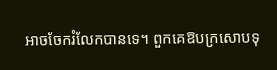អាចចែករំលែកបានទេ។ ពួកគេឱបក្រសោបទុ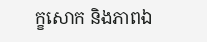ក្ខសោក និងភាពឯ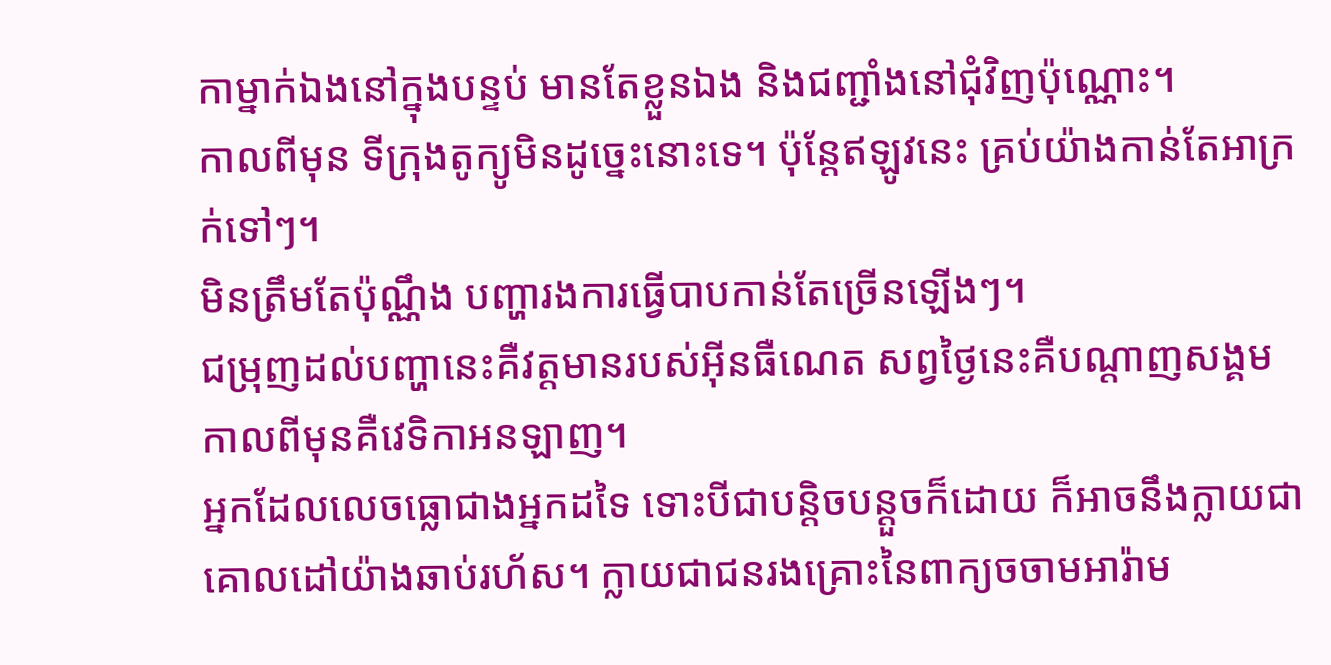កាម្នាក់ឯងនៅក្នុងបន្ទប់ មានតែខ្លួនឯង និងជញ្ជាំងនៅជុំវិញប៉ុណ្ណោះ។
កាលពីមុន ទីក្រុងតូក្យូមិនដូច្នេះនោះទេ។ ប៉ុន្តែឥឡូវនេះ គ្រប់យ៉ាងកាន់តែអាក្រក់ទៅៗ។
មិនត្រឹមតែប៉ុណ្ណឹង បញ្ហារងការធ្វើបាបកាន់តែច្រើនឡើងៗ។
ជម្រុញដល់បញ្ហានេះគឺវត្តមានរបស់អុីនធឺណេត សព្វថ្ងៃនេះគឺបណ្តាញសង្គម កាលពីមុនគឺវេទិកាអនឡាញ។
អ្នកដែលលេចធ្លោជាងអ្នកដទៃ ទោះបីជាបន្តិចបន្តួចក៏ដោយ ក៏អាចនឹងក្លាយជាគោលដៅយ៉ាងឆាប់រហ័ស។ ក្លាយជាជនរងគ្រោះនៃពាក្យចចាមអារ៉ាម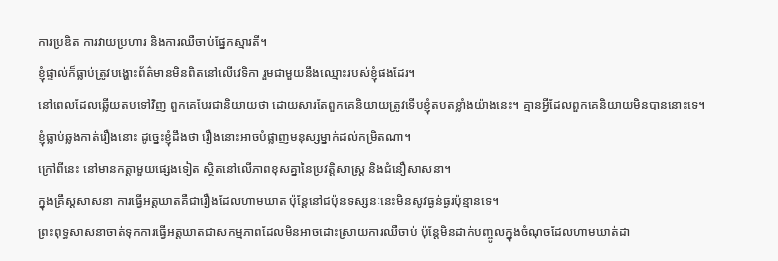ការប្រឌិត ការវាយប្រហារ និងការឈឺចាប់ផ្នែកស្មារតី។
ខ្ញុំផ្ទាល់ក៏ធ្លាប់ត្រូវបង្ហោះព័ត៌មានមិនពិតនៅលើវេទិកា រួមជាមួយនឹងឈ្មោះរបស់ខ្ញុំផងដែរ។
នៅពេលដែលឆ្លើយតបទៅវិញ ពួកគេបែរជានិយាយថា ដោយសារតែពួកគេនិយាយត្រូវទើបខ្ញុំតបតខ្លាំងយ៉ាងនេះ។ គ្មានអ្វីដែលពួកគេនិយាយមិនបាននោះទេ។
ខ្ញុំធ្លាប់ឆ្លងកាត់រឿងនោះ ដូច្នេះខ្ញុំដឹងថា រឿងនោះអាចបំផ្លាញមនុស្សម្នាក់ដល់កម្រិតណា។
ក្រៅពីនេះ នៅមានកត្តាមួយផ្សេងទៀត ស្ថិតនៅលើភាពខុសគ្នានៃប្រវត្តិសាស្ត្រ និងជំនឿសាសនា។
ក្នុងគ្រឹស្តសាសនា ការធ្វើអត្តឃាតគឺជារឿងដែលហាមឃាត ប៉ុន្តែនៅជប៉ុនទស្សនៈនេះមិនសូវធ្ងន់ធ្ងរប៉ុន្មានទេ។
ព្រះពុទ្ធសាសនាចាត់ទុកការធ្វើអត្តឃាតជាសកម្មភាពដែលមិនអាចដោះស្រាយការឈឺចាប់ ប៉ុន្តែមិនដាក់បញ្ចូលក្នុងចំណុចដែលហាមឃាត់ដា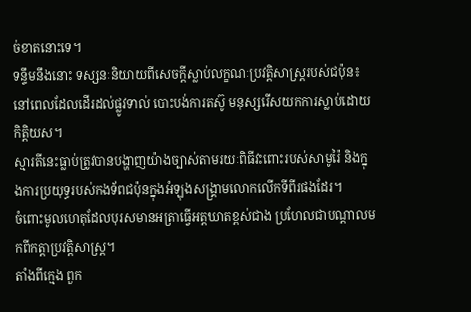ច់ខាតនោះទេ។
ទន្ទឹមនឹងនោះ ទស្សនៈនិយាយពីសេចក្តីស្លាប់លក្ខណៈប្រវត្តិសាស្រ្តរបស់ជប៉ុន៖
នៅពេលដែលដើរដល់ផ្លូវទាល់ បោះបង់ការតស៊ូ មនុស្សរើសយកការស្លាប់ដោយកិត្តិយស។
ស្មារតីនេះធ្លាប់ត្រូវបានបង្ហាញយ៉ាងច្បាស់តាមរយៈពិធីវះពោះរបស់សាមូរ៉ៃ និងក្នុងការប្រយុទ្ធរបស់កងទ័ពជប៉ុនក្នុងអំឡុងសង្គ្រាមលោកលើកទីពីរផងដែរ។
ចំពោះមូលហេតុដែលបុរសមានអត្រាធ្វើអត្តឃាតខ្ពស់ជាង ប្រហែលជាបណ្តាលមកពីកត្តាប្រវត្តិសាស្ត្រ។
តាំងពីក្មេង ពួក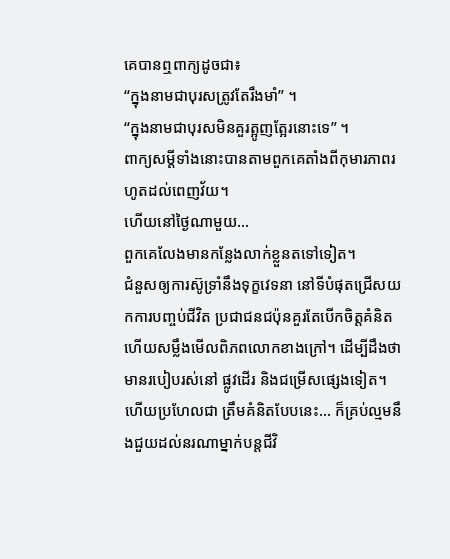គេបានឮពាក្យដូចជា៖
“ក្នុងនាមជាបុរសត្រូវតែរឹងមាំ” ។
“ក្នុងនាមជាបុរសមិនគួរត្អូញត្អែរនោះទេ” ។
ពាក្យសម្ដីទាំងនោះបានតាមពួកគេតាំងពីកុមារភាពរហូតដល់ពេញវ័យ។
ហើយនៅថ្ងៃណាមួយ…
ពួកគេលែងមានកន្លែងលាក់ខ្លួនតទៅទៀត។
ជំនួសឲ្យការស៊ូទ្រាំនឹងទុក្ខវេទនា នៅទីបំផុតជ្រើសយកការបញ្ចប់ជីវិត ប្រជាជនជប៉ុនគួរតែបើកចិត្តគំនិត ហើយសម្លឹងមើលពិភពលោកខាងក្រៅ។ ដើម្បីដឹងថា មានរបៀបរស់នៅ ផ្លូវដើរ និងជម្រើសផ្សេងទៀត។
ហើយប្រហែលជា ត្រឹមគំនិតបែបនេះ… ក៏គ្រប់ល្មមនឹងជួយដល់នរណាម្នាក់បន្តជីវិ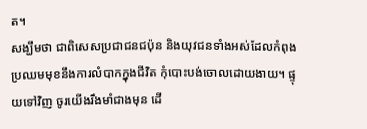ត។
សង្ឃឹមថា ជាពិសេសប្រជាជនជប៉ុន និងយុវជនទាំងអស់ដែលកំពុងប្រឈមមុខនឹងការលំបាកក្នុងជីវិត កុំបោះបង់ចោលដោយងាយ។ ផ្ទុយទៅវិញ ចូរយើងរឹងមាំជាងមុន ដើ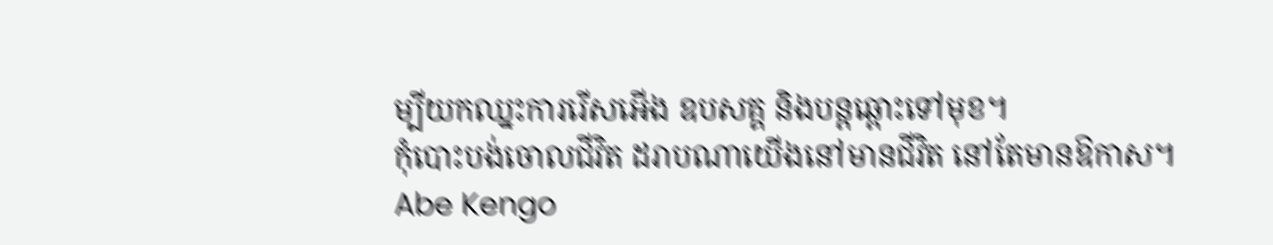ម្បីយកឈ្នះការរើសអើង ឧបសគ្គ និងបន្តឆ្ពោះទៅមុខ។
កុំបោះបង់ចោលជីវិត ដរាបណាយើងនៅមានជីវិត នៅតែមានឱកាស។
Abe Kengo